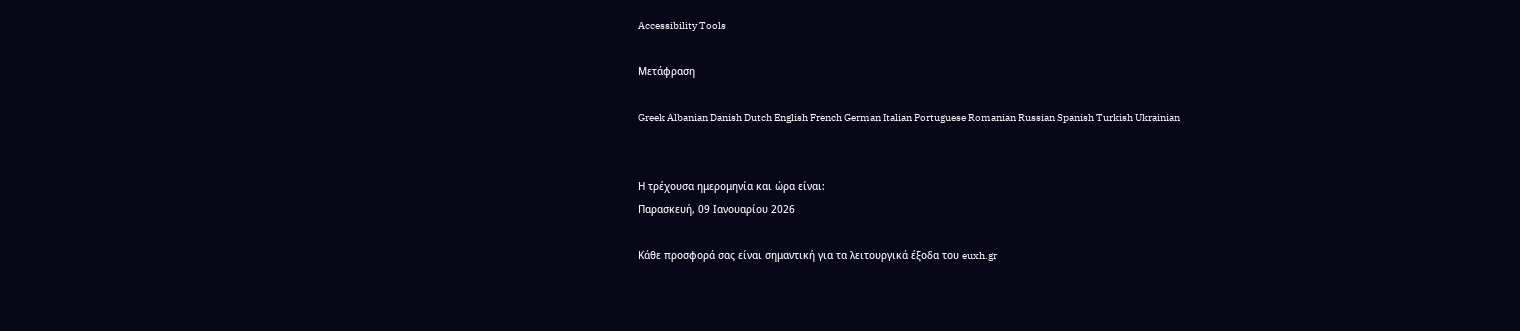Accessibility Tools

Μετάφραση

Greek Albanian Danish Dutch English French German Italian Portuguese Romanian Russian Spanish Turkish Ukrainian


Η τρέχουσα ημερομηνία και ώρα είναι:
Παρασκευή, 09 Ιανουαρίου 2026

Κάθε προσφορά σας είναι σημαντική για τα λειτουργικά έξοδα του euxh.gr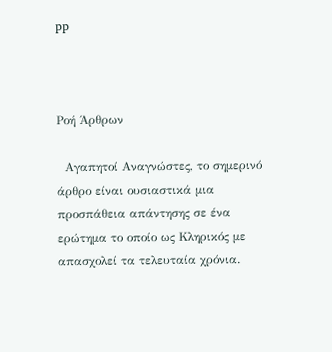pp



Ροή Άρθρων

  Αγαπητοί Αναγνώστες, το σημερινό άρθρο είναι ουσιαστικά μια προσπάθεια απάντησης σε ένα ερώτημα το οποίο ως Κληρικός με απασχολεί τα τελευταία χρόνια.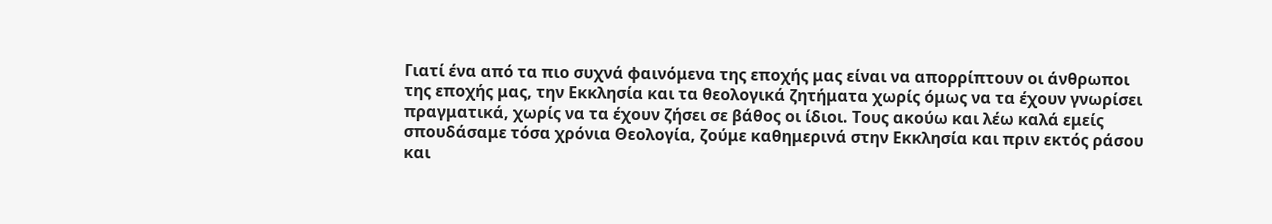Γιατί ένα από τα πιο συχνά φαινόμενα της εποχής μας είναι να απορρίπτουν οι άνθρωποι της εποχής μας, την Εκκλησία και τα θεολογικά ζητήματα χωρίς όμως να τα έχουν γνωρίσει πραγματικά, χωρίς να τα έχουν ζήσει σε βάθος οι ίδιοι. Τους ακούω και λέω καλά εμείς σπουδάσαμε τόσα χρόνια Θεολογία, ζούμε καθημερινά στην Εκκλησία και πριν εκτός ράσου και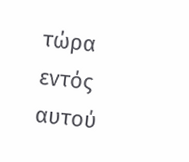τώρα εντός αυτού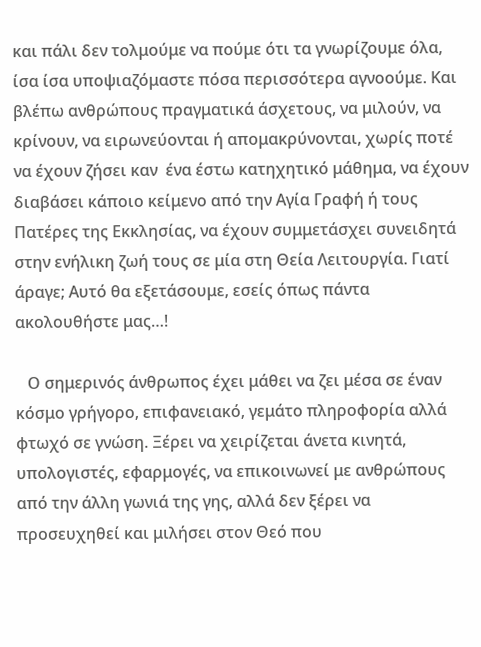και πάλι δεν τολμούμε να πούμε ότι τα γνωρίζουμε όλα, ίσα ίσα υποψιαζόμαστε πόσα περισσότερα αγνοούμε. Και βλέπω ανθρώπους πραγματικά άσχετους, να μιλούν, να κρίνουν, να ειρωνεύονται ή απομακρύνονται, χωρίς ποτέ να έχουν ζήσει καν  ένα έστω κατηχητικό μάθημα, να έχουν διαβάσει κάποιο κείμενο από την Αγία Γραφή ή τους Πατέρες της Εκκλησίας, να έχουν συμμετάσχει συνειδητά στην ενήλικη ζωή τους σε μία στη Θεία Λειτουργία. Γιατί άραγε; Αυτό θα εξετάσουμε, εσείς όπως πάντα ακολουθήστε μας…!

   Ο σημερινός άνθρωπος έχει μάθει να ζει μέσα σε έναν κόσμο γρήγορο, επιφανειακό, γεμάτο πληροφορία αλλά φτωχό σε γνώση. Ξέρει να χειρίζεται άνετα κινητά, υπολογιστές, εφαρμογές, να επικοινωνεί με ανθρώπους από την άλλη γωνιά της γης, αλλά δεν ξέρει να προσευχηθεί και μιλήσει στον Θεό που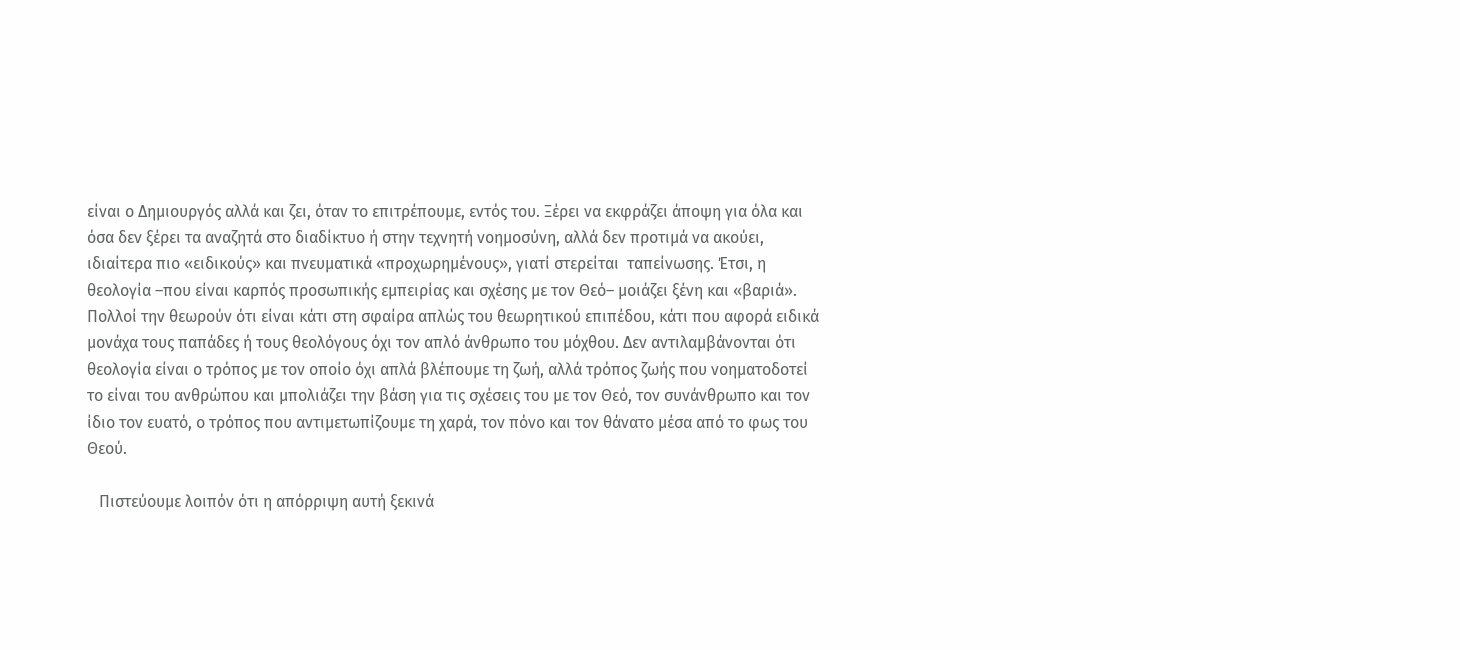είναι ο Δημιουργός αλλά και ζει, όταν το επιτρέπουμε, εντός του. Ξέρει να εκφράζει άποψη για όλα και όσα δεν ξέρει τα αναζητά στο διαδίκτυο ή στην τεχνητή νοημοσύνη, αλλά δεν προτιμά να ακούει, ιδιαίτερα πιο «ειδικούς» και πνευματικά «προχωρημένους», γιατί στερείται  ταπείνωσης. Έτσι, η θεολογία –που είναι καρπός προσωπικής εμπειρίας και σχέσης με τον Θεό– μοιάζει ξένη και «βαριά». Πολλοί την θεωρούν ότι είναι κάτι στη σφαίρα απλώς του θεωρητικού επιπέδου, κάτι που αφορά ειδικά μονάχα τους παπάδες ή τους θεολόγους όχι τον απλό άνθρωπο του μόχθου. Δεν αντιλαμβάνονται ότι θεολογία είναι ο τρόπος με τον οποίο όχι απλά βλέπουμε τη ζωή, αλλά τρόπος ζωής που νοηματοδοτεί το είναι του ανθρώπου και μπολιάζει την βάση για τις σχέσεις του με τον Θεό, τον συνάνθρωπο και τον ίδιο τον ευατό, ο τρόπος που αντιμετωπίζουμε τη χαρά, τον πόνο και τον θάνατο μέσα από το φως του Θεού.

   Πιστεύουμε λοιπόν ότι η απόρριψη αυτή ξεκινά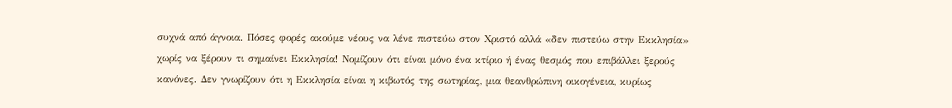συχνά από άγνοια. Πόσες φορές ακούμε νέους να λένε πιστεύω στον Χριστό αλλά «δεν πιστεύω στην Εκκλησία» χωρίς να ξέρουν τι σημαίνει Εκκλησία! Νομίζουν ότι είναι μόνο ένα κτίριο ή ένας θεσμός που επιβάλλει ξερούς κανόνες. Δεν γνωρίζουν ότι η Εκκλησία είναι η κιβωτός της σωτηρίας, μια θεανθρώπινη οικογένεια, κυρίως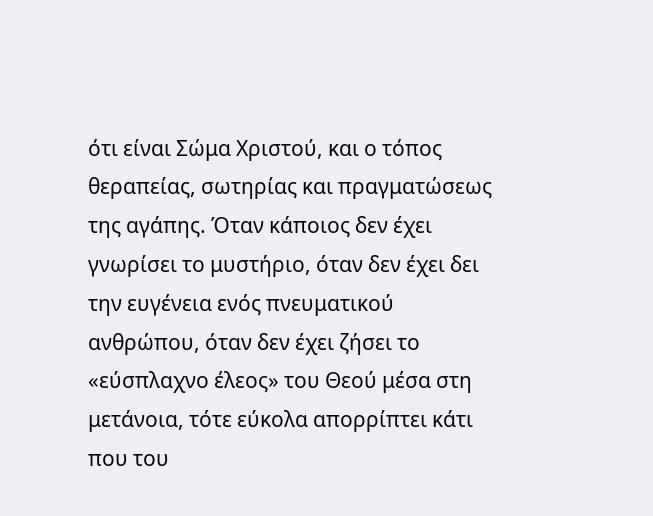ότι είναι Σώμα Χριστού, και ο τόπος θεραπείας, σωτηρίας και πραγματώσεως της αγάπης. Όταν κάποιος δεν έχει γνωρίσει το μυστήριο, όταν δεν έχει δει την ευγένεια ενός πνευματικού ανθρώπου, όταν δεν έχει ζήσει το «εύσπλαχνο έλεος» του Θεού μέσα στη μετάνοια, τότε εύκολα απορρίπτει κάτι που του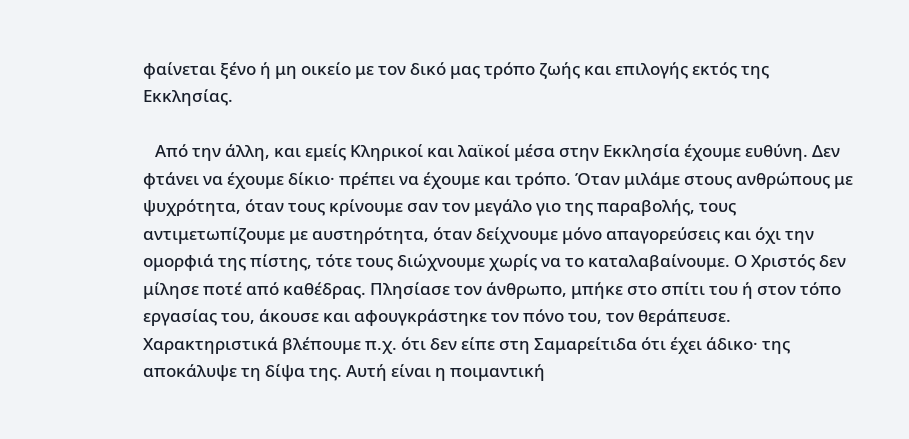φαίνεται ξένο ή μη οικείο με τον δικό μας τρόπο ζωής και επιλογής εκτός της Εκκλησίας.

   Από την άλλη, και εμείς Κληρικοί και λαϊκοί μέσα στην Εκκλησία έχουμε ευθύνη. Δεν φτάνει να έχουμε δίκιο· πρέπει να έχουμε και τρόπο. Όταν μιλάμε στους ανθρώπους με ψυχρότητα, όταν τους κρίνουμε σαν τον μεγάλο γιο της παραβολής, τους αντιμετωπίζουμε με αυστηρότητα, όταν δείχνουμε μόνο απαγορεύσεις και όχι την ομορφιά της πίστης, τότε τους διώχνουμε χωρίς να το καταλαβαίνουμε. Ο Χριστός δεν μίλησε ποτέ από καθέδρας. Πλησίασε τον άνθρωπο, μπήκε στο σπίτι του ή στον τόπο εργασίας του, άκουσε και αφουγκράστηκε τον πόνο του, τον θεράπευσε. Χαρακτηριστικά βλέπουμε π.χ. ότι δεν είπε στη Σαμαρείτιδα ότι έχει άδικο· της αποκάλυψε τη δίψα της. Αυτή είναι η ποιμαντική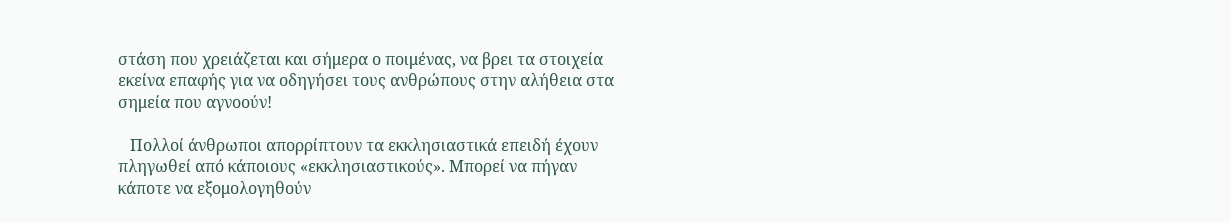στάση που χρειάζεται και σήμερα ο ποιμένας, να βρει τα στοιχεία εκείνα επαφής για να οδηγήσει τους ανθρώπους στην αλήθεια στα σημεία που αγνοούν!

   Πολλοί άνθρωποι απορρίπτουν τα εκκλησιαστικά επειδή έχουν πληγωθεί από κάποιους «εκκλησιαστικούς». Μπορεί να πήγαν κάποτε να εξομολογηθούν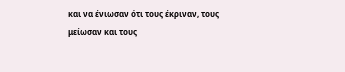και να ένιωσαν ότι τους έκριναν, τους μείωσαν και τους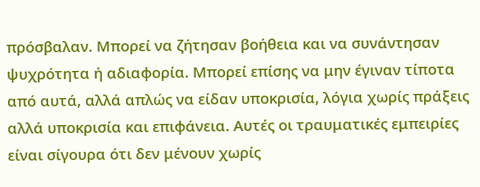πρόσβαλαν. Μπορεί να ζήτησαν βοήθεια και να συνάντησαν ψυχρότητα ή αδιαφορία. Μπορεί επίσης να μην έγιναν τίποτα από αυτά, αλλά απλώς να είδαν υποκρισία, λόγια χωρίς πράξεις αλλά υποκρισία και επιφάνεια. Αυτές οι τραυματικές εμπειρίες είναι σίγουρα ότι δεν μένουν χωρίς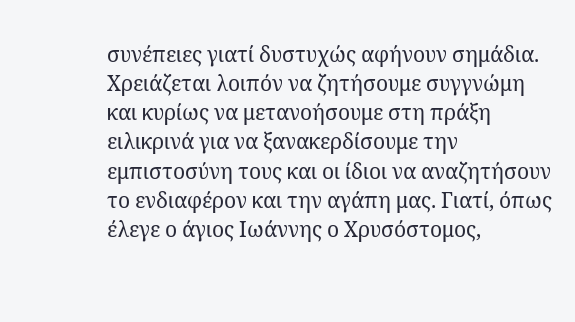συνέπειες γιατί δυστυχώς αφήνουν σημάδια. Χρειάζεται λοιπόν να ζητήσουμε συγγνώμη και κυρίως να μετανοήσουμε στη πράξη ειλικρινά για να ξανακερδίσουμε την εμπιστοσύνη τους και οι ίδιοι να αναζητήσουν το ενδιαφέρον και την αγάπη μας. Γιατί, όπως έλεγε ο άγιος Ιωάννης ο Χρυσόστομος,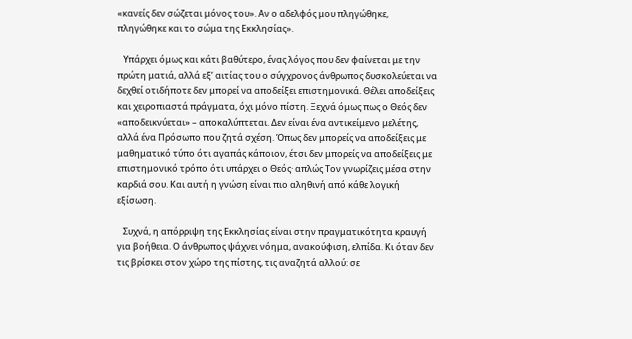«κανείς δεν σώζεται μόνος του». Αν ο αδελφός μου πληγώθηκε, πληγώθηκε και το σώμα της Εκκλησίας».

   Υπάρχει όμως και κάτι βαθύτερο, ένας λόγος που δεν φαίνεται με την πρώτη ματιά, αλλά εξ’ αιτίας του ο σύγχρονος άνθρωπος δυσκολεύεται να δεχθεί οτιδήποτε δεν μπορεί να αποδείξει επιστημονικά. Θέλει αποδείξεις και χειροπιαστά πράγματα, όχι μόνο πίστη. Ξεχνά όμως πως ο Θεός δεν «αποδεικνύεται» – αποκαλύπτεται. Δεν είναι ένα αντικείμενο μελέτης, αλλά ένα Πρόσωπο που ζητά σχέση. Όπως δεν μπορείς να αποδείξεις με μαθηματικό τύπο ότι αγαπάς κάποιον, έτσι δεν μπορείς να αποδείξεις με επιστημονικό τρόπο ότι υπάρχει ο Θεός· απλώς Τον γνωρίζεις μέσα στην καρδιά σου. Και αυτή η γνώση είναι πιο αληθινή από κάθε λογική εξίσωση.

   Συχνά, η απόρριψη της Εκκλησίας είναι στην πραγματικότητα κραυγή για βοήθεια. Ο άνθρωπος ψάχνει νόημα, ανακούφιση, ελπίδα. Κι όταν δεν τις βρίσκει στον χώρο της πίστης, τις αναζητά αλλού: σε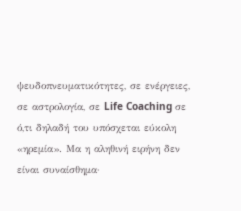ψευδοπνευματικότητες, σε ενέργειες, σε αστρολογία, σε Life Coaching σε ό,τι δηλαδή του υπόσχεται εύκολη «ηρεμία». Μα η αληθινή ειρήνη δεν είναι συναίσθημα·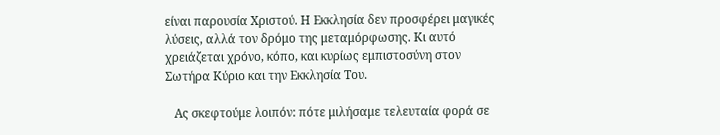είναι παρουσία Χριστού. Η Εκκλησία δεν προσφέρει μαγικές λύσεις, αλλά τον δρόμο της μεταμόρφωσης. Κι αυτό χρειάζεται χρόνο, κόπο, και κυρίως εμπιστοσύνη στον Σωτήρα Κύριο και την Εκκλησία Του.

   Ας σκεφτούμε λοιπόν: πότε μιλήσαμε τελευταία φορά σε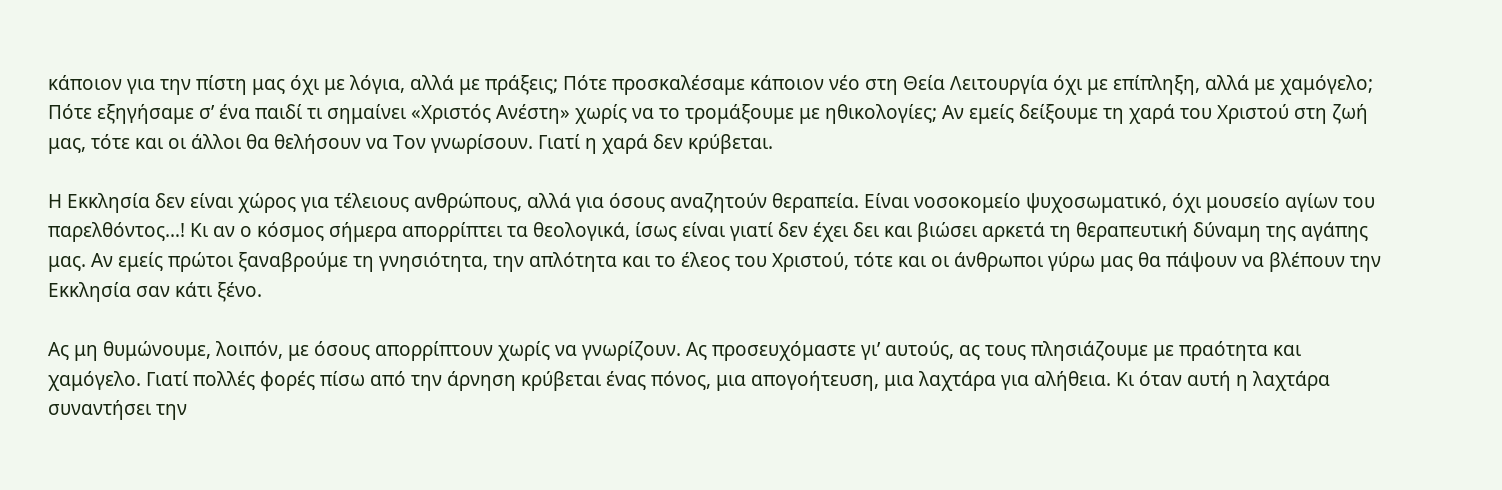κάποιον για την πίστη μας όχι με λόγια, αλλά με πράξεις; Πότε προσκαλέσαμε κάποιον νέο στη Θεία Λειτουργία όχι με επίπληξη, αλλά με χαμόγελο; Πότε εξηγήσαμε σ’ ένα παιδί τι σημαίνει «Χριστός Ανέστη» χωρίς να το τρομάξουμε με ηθικολογίες; Αν εμείς δείξουμε τη χαρά του Χριστού στη ζωή μας, τότε και οι άλλοι θα θελήσουν να Τον γνωρίσουν. Γιατί η χαρά δεν κρύβεται.

Η Εκκλησία δεν είναι χώρος για τέλειους ανθρώπους, αλλά για όσους αναζητούν θεραπεία. Είναι νοσοκομείο ψυχοσωματικό, όχι μουσείο αγίων του παρελθόντος…! Κι αν ο κόσμος σήμερα απορρίπτει τα θεολογικά, ίσως είναι γιατί δεν έχει δει και βιώσει αρκετά τη θεραπευτική δύναμη της αγάπης μας. Αν εμείς πρώτοι ξαναβρούμε τη γνησιότητα, την απλότητα και το έλεος του Χριστού, τότε και οι άνθρωποι γύρω μας θα πάψουν να βλέπουν την Εκκλησία σαν κάτι ξένο.

Ας μη θυμώνουμε, λοιπόν, με όσους απορρίπτουν χωρίς να γνωρίζουν. Ας προσευχόμαστε γι’ αυτούς, ας τους πλησιάζουμε με πραότητα και χαμόγελο. Γιατί πολλές φορές πίσω από την άρνηση κρύβεται ένας πόνος, μια απογοήτευση, μια λαχτάρα για αλήθεια. Κι όταν αυτή η λαχτάρα συναντήσει την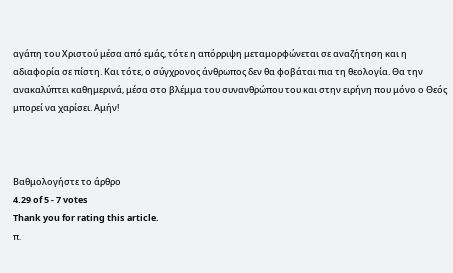αγάπη του Χριστού μέσα από εμάς, τότε η απόρριψη μεταμορφώνεται σε αναζήτηση και η αδιαφορία σε πίστη. Και τότε, ο σύγχρονος άνθρωπος δεν θα φοβάται πια τη θεολογία. Θα την ανακαλύπτει καθημερινά, μέσα στο βλέμμα του συνανθρώπου του και στην ειρήνη που μόνο ο Θεός μπορεί να χαρίσει. Αμήν!



Βαθμολογήστε το άρθρο
4.29 of 5 - 7 votes
Thank you for rating this article.
π.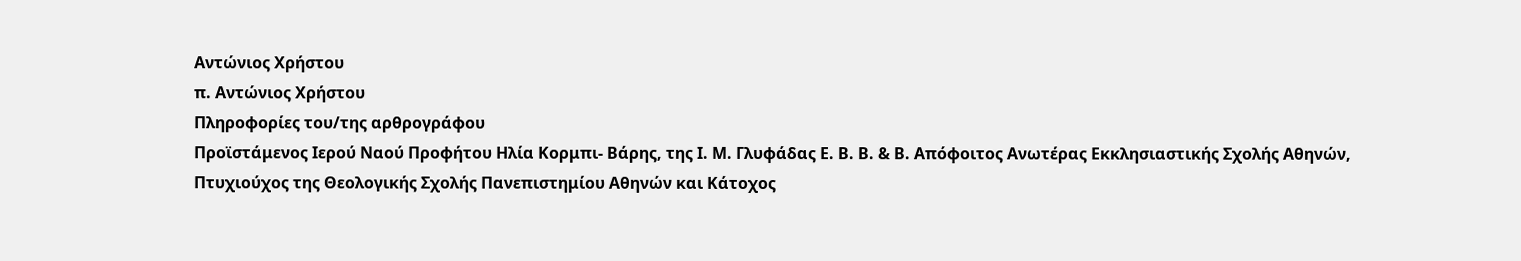Αντώνιος Χρήστου
π. Αντώνιος Χρήστου
Πληροφορίες του/της αρθρογράφου
Προϊστάμενος Ιερού Ναού Προφήτου Ηλία Κορμπι- Βάρης, της Ι. Μ. Γλυφάδας Ε. Β. Β. & Β. Απόφοιτος Ανωτέρας Εκκλησιαστικής Σχολής Αθηνών, Πτυχιούχος της Θεολογικής Σχολής Πανεπιστημίου Αθηνών και Κάτοχος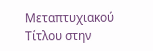Μεταπτυχιακού Τίτλου στην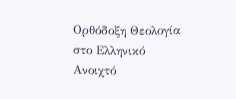Ορθόδοξη Θεολογία στο Ελληνικό Ανοιχτό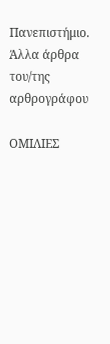Πανεπιστήμιο.
Άλλα άρθρα του/της αρθρογράφου

ΟΜΙΛΙΕΣ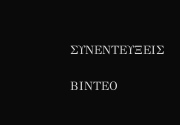ΣΥΝΕΝΤΕΥΞΕΙΣ

ΒΙΝΤΕΟ